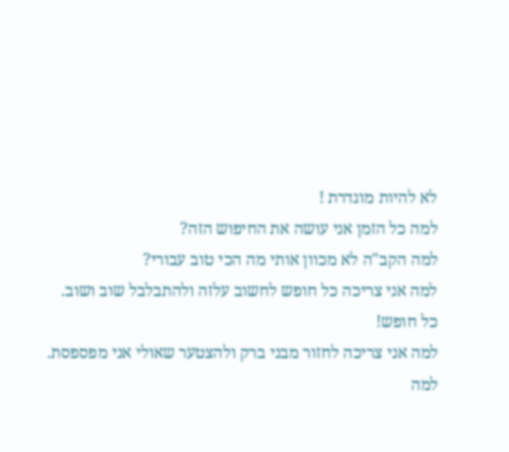לא להיות מוגדרת !
למה כל הזמן אני עושה את החיפוש הזה?
למה הקב"ה לא מכוון אותי מה הכי טוב עבורי?
למה אני צריכה כל חופש לחשוב עלזה ולהתבלבל שוב ושוב.
כל חופש!
למה אני צריכה לחזור מבני ברק ולהצטער שאולי אני מפספסת.
למה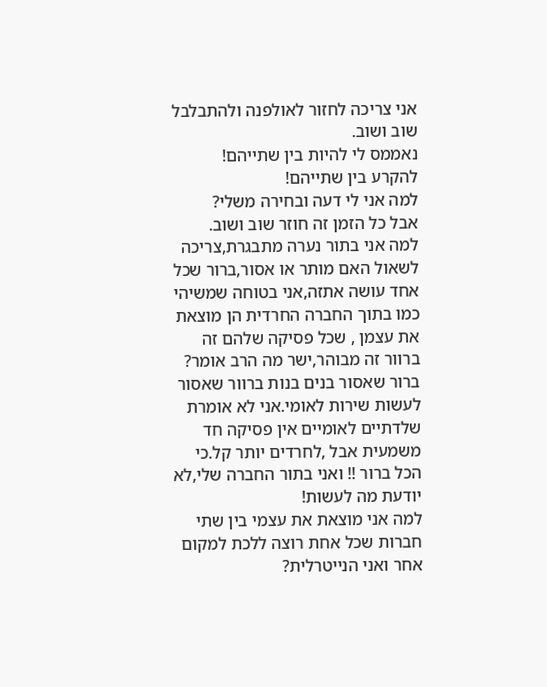אני צריכה לחזור לאולפנה ולהתבלבל שוב ושוב.
נאממס לי להיות בין שתייהם!
להקרע בין שתייהם!
למה אני לי דעה ובחירה משלי?
אבל כל הזמן זה חוזר שוב ושוב.
למה אני בתור נערה מתבגרת,צריכה לשאול האם מותר או אסור,ברור שכל אחד עושה אתזה,אני בטוחה שמשיהי כמו בתוך החברה החרדית הן מוצאת את עצמן , שכל פסיקה שלהם זה ברוור זה מבוהר,ישר מה הרב אומר? ברור שאסור בנים בנות ברוור שאסור לעשות שירות לאומי.אני לא אומרת שלדתיים לאומיים אין פסיקה חד משמעית אבל ,לחרדים יותר קל.כי הכל ברור !! ואני בתור החברה שלי,לא יודעת מה לעשות!
למה אני מוצאת את עצמי בין שתי חברות שכל אחת רוצה ללכת למקום אחר ואני הנייטרלית?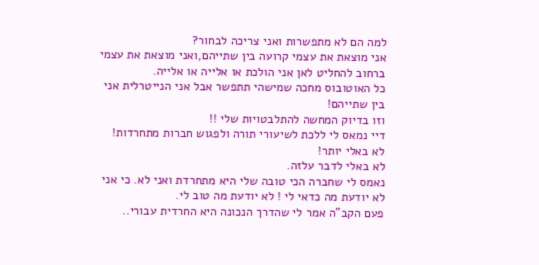למה הם לא מתפשרות ואני צריכה לבחור?
אני מוצאת את עצמי קרועה בין שתייהם,ואני מוצאת את עצמי ברחוב להחליט לאן אני הולכת או אלייה או אלייה.
כל האוטובוס מחכה שמישהי תתפשר אבל אני הנייטרלית אני בין שתייהם!
וזו בדיוק המחשה להתלבטויות שלי !!
דיי נמאס לי ללכת לשיעורי תורה ולפגוש חברות מתחרדות!
לא באלי יותר!
לא באלי לדבר עלזה.
נאמס לי שחברה הכי טובה שלי היא מתחרדת ואני לא. כי אני לא יודעת מה כדאי לי ! לא יודעת מה טוב לי.
פעם הקב"ה אמר לי שהדרך הנכונה היא החרדית עבורי..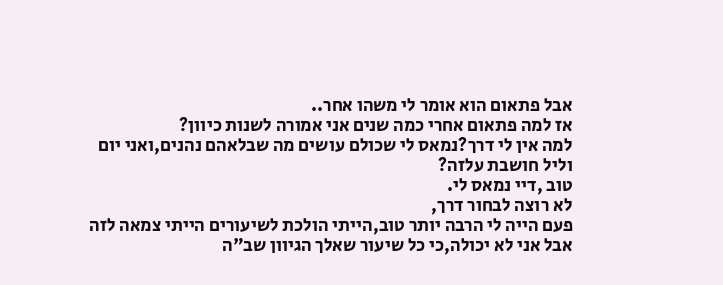אבל פתאום הוא אומר לי משהו אחר..
אז למה פתאום אחרי כמה שנים אני אמורה לשנות כיוון?
למה אין לי דרך?נמאס לי שכולם עושים מה שבלאהם נהנים,ואני יום וליל חושבת עלזה?
טוב ,דיי נמאס לי.
לא רוצה לבחור דרך,
פעם הייה לי הרבה יותר טוב,הייתי הולכת לשיעורים הייתי צמאה לזה
אבל אני לא יכולה,כי כל שיעור שאלך הגיוון שב"ה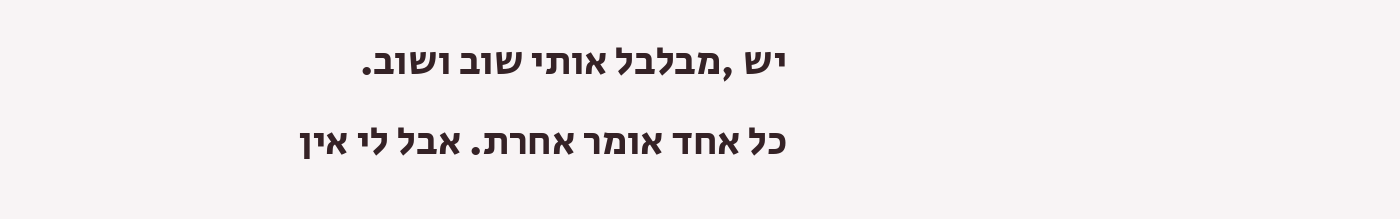יש ,מבלבל אותי שוב ושוב.
כל אחד אומר אחרת. אבל לי אין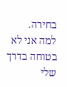בחירה.
למה אני לא בטוחה בדרך שלי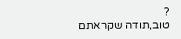?
טוב,תודה שקראתם